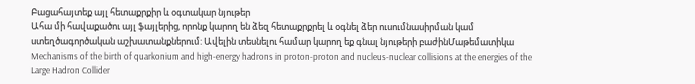Բացահայտեք այլ հետաքրքիր և օգտակար նյութեր
Ահա մի հավաքածու այլ ֆայլերից, որոնք կարող են ձեզ հետաքրքրել և օգնել ձեր ուսումնասիրման կամ ստեղծագործական աշխատանքներում: Ավելին տեսնելու համար կարող եք գնալ նյութերի բաժինՄաթեմատիկա
Mechanisms of the birth of quarkonium and high-energy hadrons in proton-proton and nucleus-nuclear collisions at the energies of the Large Hadron Collider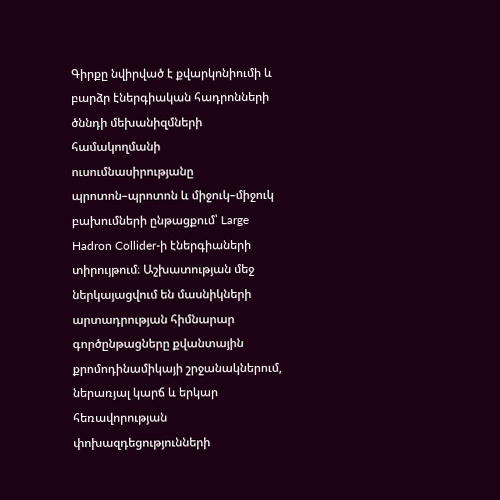Գիրքը նվիրված է քվարկոնիումի և բարձր էներգիական հադրոնների ծննդի մեխանիզմների համակողմանի ուսումնասիրությանը պրոտոն–պրոտոն և միջուկ–միջուկ բախումների ընթացքում՝ Large Hadron Collider-ի էներգիաների տիրույթում։ Աշխատության մեջ ներկայացվում են մասնիկների արտադրության հիմնարար գործընթացները քվանտային քրոմոդինամիկայի շրջանակներում, ներառյալ կարճ և երկար հեռավորության փոխազդեցությունների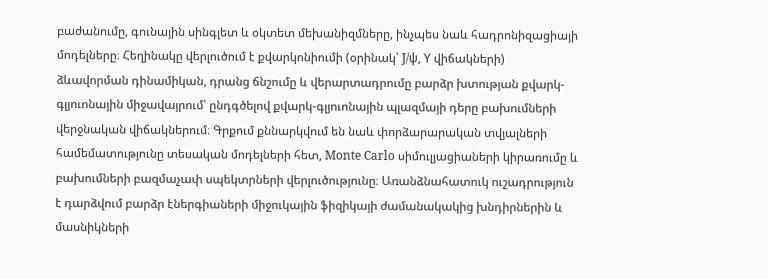բաժանումը, գունային սինգլետ և օկտետ մեխանիզմները, ինչպես նաև հադրոնիզացիայի մոդելները։ Հեղինակը վերլուծում է քվարկոնիումի (օրինակ՝ J/ψ, Υ վիճակների) ձևավորման դինամիկան, դրանց ճնշումը և վերարտադրումը բարձր խտության քվարկ-գլյուոնային միջավայրում՝ ընդգծելով քվարկ-գլյուոնային պլազմայի դերը բախումների վերջնական վիճակներում։ Գրքում քննարկվում են նաև փորձարարական տվյալների համեմատությունը տեսական մոդելների հետ, Monte Carlo սիմուլյացիաների կիրառումը և բախումների բազմաչափ սպեկտրների վերլուծությունը։ Առանձնահատուկ ուշադրություն է դարձվում բարձր էներգիաների միջուկային ֆիզիկայի ժամանակակից խնդիրներին և մասնիկների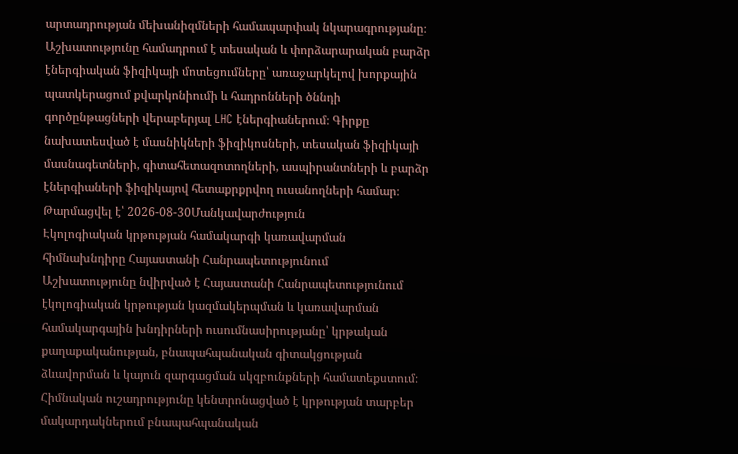արտադրության մեխանիզմների համապարփակ նկարագրությանը։ Աշխատությունը համադրում է տեսական և փորձարարական բարձր էներգիական ֆիզիկայի մոտեցումները՝ առաջարկելով խորքային պատկերացում քվարկոնիումի և հադրոնների ծննդի գործընթացների վերաբերյալ LHC էներգիաներում։ Գիրքը նախատեսված է մասնիկների ֆիզիկոսների, տեսական ֆիզիկայի մասնագետների, գիտահետազոտողների, ասպիրանտների և բարձր էներգիաների ֆիզիկայով հետաքրքրվող ուսանողների համար։
Թարմացվել է՝ 2026-08-30Մանկավարժություն
Էկոլոգիական կրթության համակարգի կառավարման հիմնախնդիրը Հայաստանի Հանրապետությունում
Աշխատությունը նվիրված է Հայաստանի Հանրապետությունում էկոլոգիական կրթության կազմակերպման և կառավարման համակարգային խնդիրների ուսումնասիրությանը՝ կրթական քաղաքականության, բնապահպանական գիտակցության ձևավորման և կայուն զարգացման սկզբունքների համատեքստում։ Հիմնական ուշադրությունը կենտրոնացված է կրթության տարբեր մակարդակներում բնապահպանական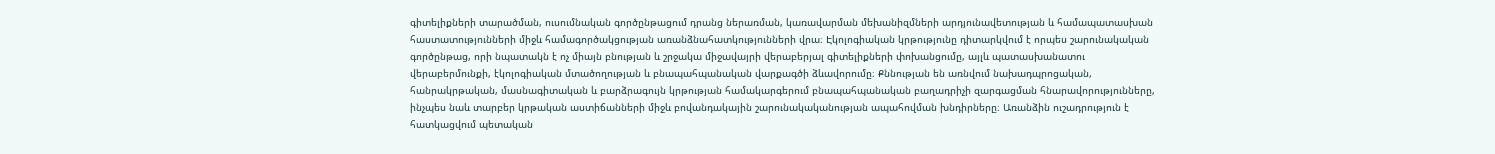գիտելիքների տարածման, ուսումնական գործընթացում դրանց ներառման, կառավարման մեխանիզմների արդյունավետության և համապատասխան հաստատությունների միջև համագործակցության առանձնահատկությունների վրա։ Էկոլոգիական կրթությունը դիտարկվում է որպես շարունակական գործընթաց, որի նպատակն է ոչ միայն բնության և շրջակա միջավայրի վերաբերյալ գիտելիքների փոխանցումը, այլև պատասխանատու վերաբերմունքի, էկոլոգիական մտածողության և բնապահպանական վարքագծի ձևավորումը։ Քննության են առնվում նախադպրոցական, հանրակրթական, մասնագիտական և բարձրագույն կրթության համակարգերում բնապահպանական բաղադրիչի զարգացման հնարավորությունները, ինչպես նաև տարբեր կրթական աստիճանների միջև բովանդակային շարունակականության ապահովման խնդիրները։ Առանձին ուշադրություն է հատկացվում պետական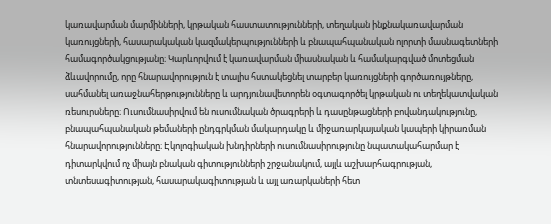կառավարման մարմինների, կրթական հաստատությունների, տեղական ինքնակառավարման կառույցների, հասարակական կազմակերպությունների և բնապահպանական ոլորտի մասնագետների համագործակցությանը։ Կարևորվում է կառավարման միասնական և համակարգված մոտեցման ձևավորումը, որը հնարավորություն է տալիս հստակեցնել տարբեր կառույցների գործառույթները, սահմանել առաջնահերթությունները և արդյունավետորեն օգտագործել կրթական ու տեղեկատվական ռեսուրսները։ Ուսումնասիրվում են ուսումնական ծրագրերի և դասընթացների բովանդակությունը, բնապահպանական թեմաների ընդգրկման մակարդակը և միջառարկայական կապերի կիրառման հնարավորությունները։ Էկոլոգիական խնդիրների ուսումնասիրությունը նպատակահարմար է դիտարկվում ոչ միայն բնական գիտությունների շրջանակում, այլև աշխարհագրության, տնտեսագիտության, հասարակագիտության և այլ առարկաների հետ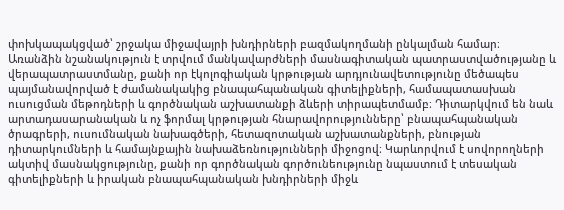փոխկապակցված՝ շրջակա միջավայրի խնդիրների բազմակողմանի ընկալման համար։ Առանձին նշանակություն է տրվում մանկավարժների մասնագիտական պատրաստվածությանը և վերապատրաստմանը, քանի որ էկոլոգիական կրթության արդյունավետությունը մեծապես պայմանավորված է ժամանակակից բնապահպանական գիտելիքների, համապատասխան ուսուցման մեթոդների և գործնական աշխատանքի ձևերի տիրապետմամբ։ Դիտարկվում են նաև արտադասարանական և ոչ ֆորմալ կրթության հնարավորությունները՝ բնապահպանական ծրագրերի, ուսումնական նախագծերի, հետազոտական աշխատանքների, բնության դիտարկումների և համայնքային նախաձեռնությունների միջոցով։ Կարևորվում է սովորողների ակտիվ մասնակցությունը, քանի որ գործնական գործունեությունը նպաստում է տեսական գիտելիքների և իրական բնապահպանական խնդիրների միջև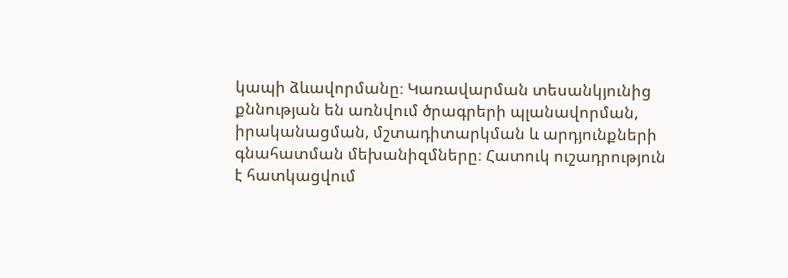կապի ձևավորմանը։ Կառավարման տեսանկյունից քննության են առնվում ծրագրերի պլանավորման, իրականացման, մշտադիտարկման և արդյունքների գնահատման մեխանիզմները։ Հատուկ ուշադրություն է հատկացվում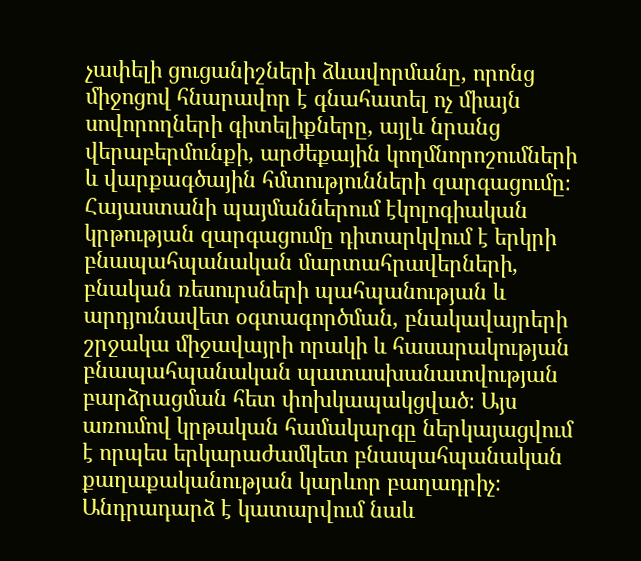չափելի ցուցանիշների ձևավորմանը, որոնց միջոցով հնարավոր է գնահատել ոչ միայն սովորողների գիտելիքները, այլև նրանց վերաբերմունքի, արժեքային կողմնորոշումների և վարքագծային հմտությունների զարգացումը։ Հայաստանի պայմաններում էկոլոգիական կրթության զարգացումը դիտարկվում է երկրի բնապահպանական մարտահրավերների, բնական ռեսուրսների պահպանության և արդյունավետ օգտագործման, բնակավայրերի շրջակա միջավայրի որակի և հասարակության բնապահպանական պատասխանատվության բարձրացման հետ փոխկապակցված։ Այս առումով կրթական համակարգը ներկայացվում է որպես երկարաժամկետ բնապահպանական քաղաքականության կարևոր բաղադրիչ։ Անդրադարձ է կատարվում նաև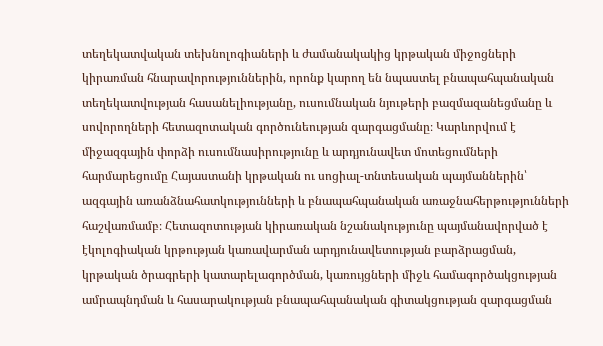տեղեկատվական տեխնոլոգիաների և ժամանակակից կրթական միջոցների կիրառման հնարավորություններին, որոնք կարող են նպաստել բնապահպանական տեղեկատվության հասանելիությանը, ուսումնական նյութերի բազմազանեցմանը և սովորողների հետազոտական գործունեության զարգացմանը։ Կարևորվում է միջազգային փորձի ուսումնասիրությունը և արդյունավետ մոտեցումների հարմարեցումը Հայաստանի կրթական ու սոցիալ-տնտեսական պայմաններին՝ ազգային առանձնահատկությունների և բնապահպանական առաջնահերթությունների հաշվառմամբ։ Հետազոտության կիրառական նշանակությունը պայմանավորված է էկոլոգիական կրթության կառավարման արդյունավետության բարձրացման, կրթական ծրագրերի կատարելագործման, կառույցների միջև համագործակցության ամրապնդման և հասարակության բնապահպանական գիտակցության զարգացման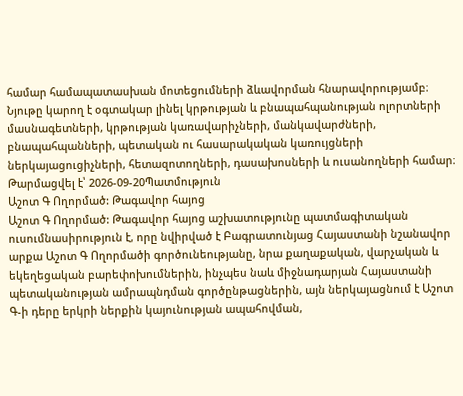համար համապատասխան մոտեցումների ձևավորման հնարավորությամբ։ Նյութը կարող է օգտակար լինել կրթության և բնապահպանության ոլորտների մասնագետների, կրթության կառավարիչների, մանկավարժների, բնապահպանների, պետական ու հասարակական կառույցների ներկայացուցիչների, հետազոտողների, դասախոսների և ուսանողների համար։
Թարմացվել է՝ 2026-09-20Պատմություն
Աշոտ Գ Ողորմած: Թագավոր հայոց
Աշոտ Գ Ողորմած: Թագավոր հայոց աշխատությունը պատմագիտական ուսումնասիրություն է, որը նվիրված է Բագրատունյաց Հայաստանի նշանավոր արքա Աշոտ Գ Ողորմածի գործունեությանը, նրա քաղաքական, վարչական և եկեղեցական բարեփոխումներին, ինչպես նաև միջնադարյան Հայաստանի պետականության ամրապնդման գործընթացներին, այն ներկայացնում է Աշոտ Գ-ի դերը երկրի ներքին կայունության ապահովման,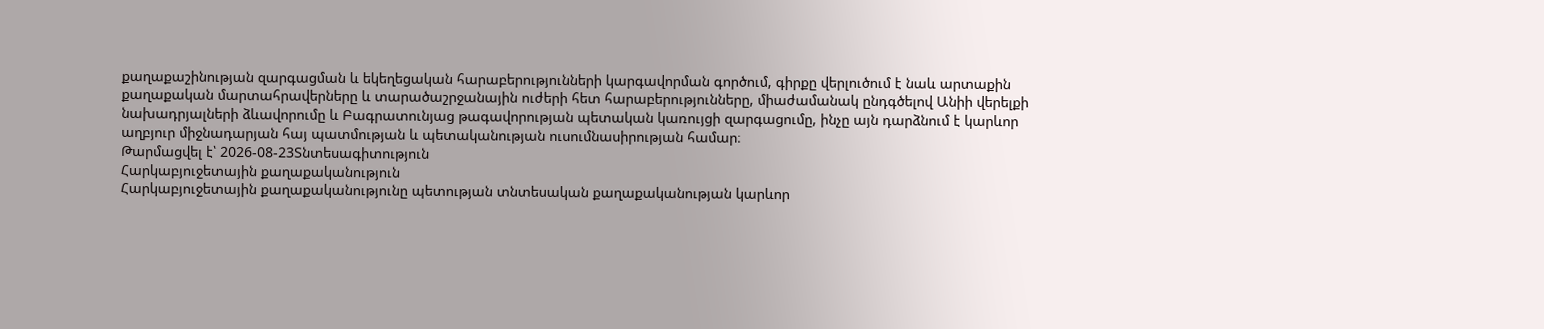քաղաքաշինության զարգացման և եկեղեցական հարաբերությունների կարգավորման գործում, գիրքը վերլուծում է նաև արտաքին քաղաքական մարտահրավերները և տարածաշրջանային ուժերի հետ հարաբերությունները, միաժամանակ ընդգծելով Անիի վերելքի նախադրյալների ձևավորումը և Բագրատունյաց թագավորության պետական կառույցի զարգացումը, ինչը այն դարձնում է կարևոր աղբյուր միջնադարյան հայ պատմության և պետականության ուսումնասիրության համար։
Թարմացվել է՝ 2026-08-23Տնտեսագիտություն
Հարկաբյուջետային քաղաքականություն
Հարկաբյուջետային քաղաքականությունը պետության տնտեսական քաղաքականության կարևոր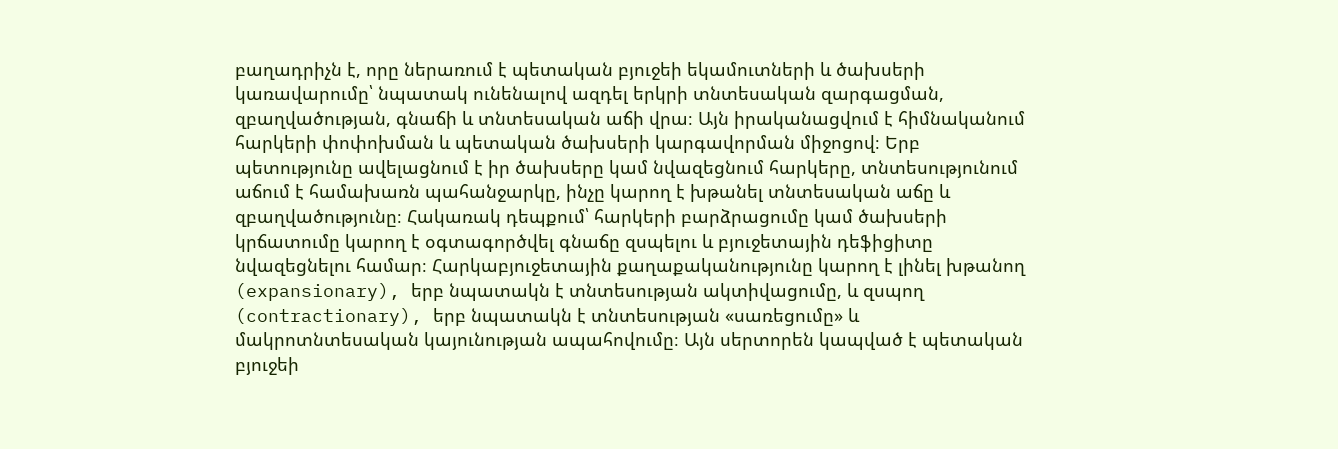բաղադրիչն է, որը ներառում է պետական բյուջեի եկամուտների և ծախսերի կառավարումը՝ նպատակ ունենալով ազդել երկրի տնտեսական զարգացման, զբաղվածության, գնաճի և տնտեսական աճի վրա։ Այն իրականացվում է հիմնականում հարկերի փոփոխման և պետական ծախսերի կարգավորման միջոցով։ Երբ պետությունը ավելացնում է իր ծախսերը կամ նվազեցնում հարկերը, տնտեսությունում աճում է համախառն պահանջարկը, ինչը կարող է խթանել տնտեսական աճը և զբաղվածությունը։ Հակառակ դեպքում՝ հարկերի բարձրացումը կամ ծախսերի կրճատումը կարող է օգտագործվել գնաճը զսպելու և բյուջետային դեֆիցիտը նվազեցնելու համար։ Հարկաբյուջետային քաղաքականությունը կարող է լինել խթանող (expansionary), երբ նպատակն է տնտեսության ակտիվացումը, և զսպող (contractionary), երբ նպատակն է տնտեսության «սառեցումը» և մակրոտնտեսական կայունության ապահովումը։ Այն սերտորեն կապված է պետական բյուջեի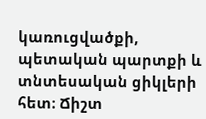կառուցվածքի, պետական պարտքի և տնտեսական ցիկլերի հետ։ Ճիշտ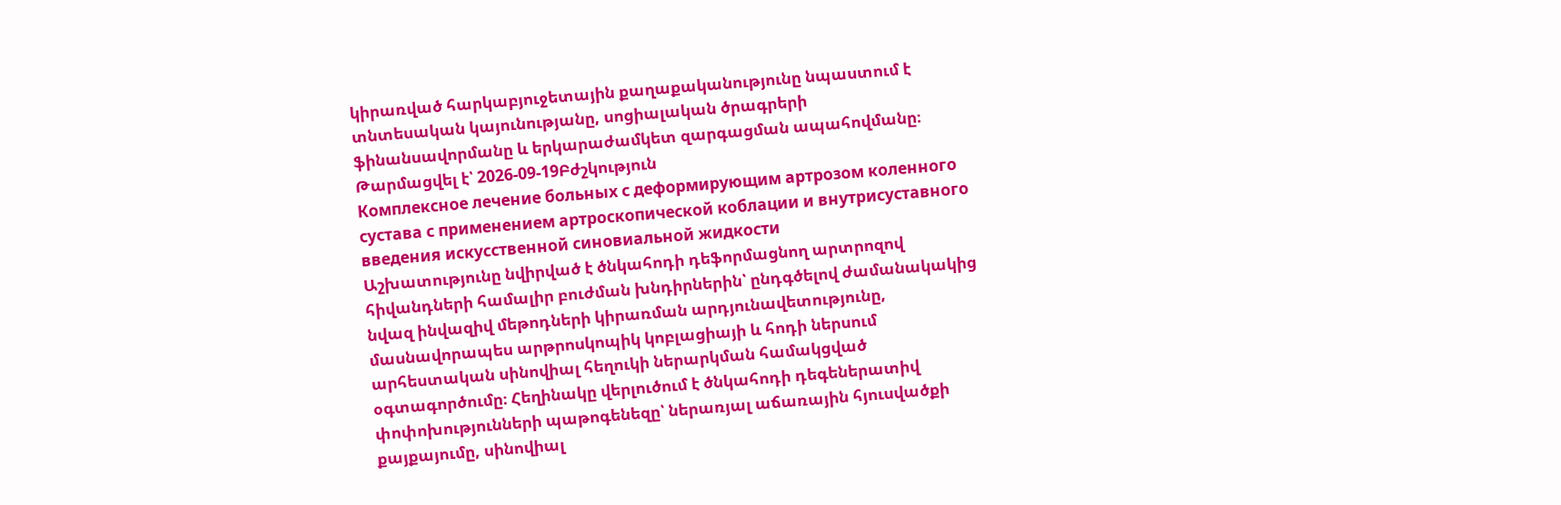կիրառված հարկաբյուջետային քաղաքականությունը նպաստում է տնտեսական կայունությանը, սոցիալական ծրագրերի ֆինանսավորմանը և երկարաժամկետ զարգացման ապահովմանը։
Թարմացվել է՝ 2026-09-19Բժշկություն
Комплексное лечение больных с деформирующим артрозом коленного сустава с применением артроскопической коблации и внутрисуставного введения искусственной синовиальной жидкости
Աշխատությունը նվիրված է ծնկահոդի դեֆորմացնող արտրոզով հիվանդների համալիր բուժման խնդիրներին՝ ընդգծելով ժամանակակից նվազ ինվազիվ մեթոդների կիրառման արդյունավետությունը, մասնավորապես արթրոսկոպիկ կոբլացիայի և հոդի ներսում արհեստական սինովիալ հեղուկի ներարկման համակցված օգտագործումը։ Հեղինակը վերլուծում է ծնկահոդի դեգեներատիվ փոփոխությունների պաթոգենեզը՝ ներառյալ աճառային հյուսվածքի քայքայումը, սինովիալ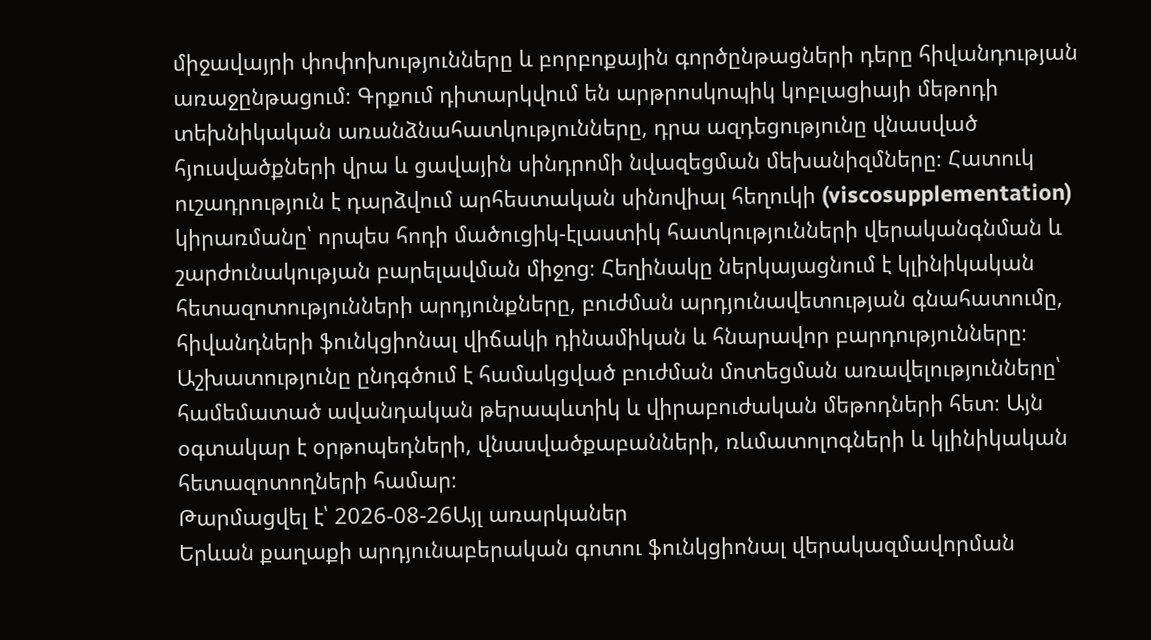միջավայրի փոփոխությունները և բորբոքային գործընթացների դերը հիվանդության առաջընթացում։ Գրքում դիտարկվում են արթրոսկոպիկ կոբլացիայի մեթոդի տեխնիկական առանձնահատկությունները, դրա ազդեցությունը վնասված հյուսվածքների վրա և ցավային սինդրոմի նվազեցման մեխանիզմները։ Հատուկ ուշադրություն է դարձվում արհեստական սինովիալ հեղուկի (viscosupplementation) կիրառմանը՝ որպես հոդի մածուցիկ-էլաստիկ հատկությունների վերականգնման և շարժունակության բարելավման միջոց։ Հեղինակը ներկայացնում է կլինիկական հետազոտությունների արդյունքները, բուժման արդյունավետության գնահատումը, հիվանդների ֆունկցիոնալ վիճակի դինամիկան և հնարավոր բարդությունները։ Աշխատությունը ընդգծում է համակցված բուժման մոտեցման առավելությունները՝ համեմատած ավանդական թերապևտիկ և վիրաբուժական մեթոդների հետ։ Այն օգտակար է օրթոպեդների, վնասվածքաբանների, ռևմատոլոգների և կլինիկական հետազոտողների համար։
Թարմացվել է՝ 2026-08-26Այլ առարկաներ
Երևան քաղաքի արդյունաբերական գոտու ֆունկցիոնալ վերակազմավորման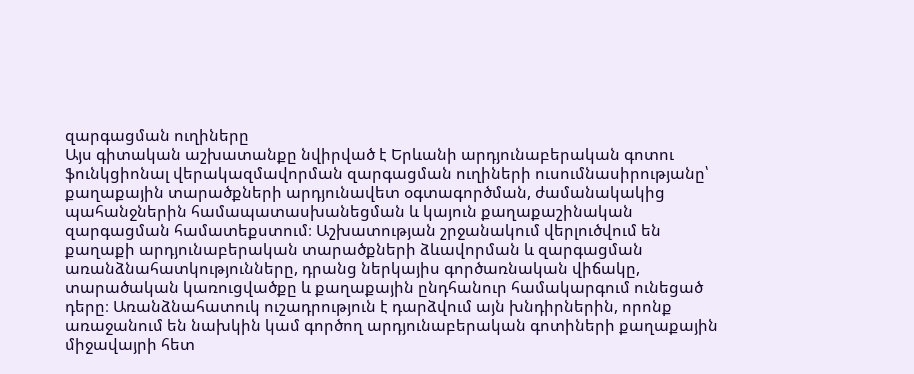զարգացման ուղիները
Այս գիտական աշխատանքը նվիրված է Երևանի արդյունաբերական գոտու ֆունկցիոնալ վերակազմավորման զարգացման ուղիների ուսումնասիրությանը՝ քաղաքային տարածքների արդյունավետ օգտագործման, ժամանակակից պահանջներին համապատասխանեցման և կայուն քաղաքաշինական զարգացման համատեքստում։ Աշխատության շրջանակում վերլուծվում են քաղաքի արդյունաբերական տարածքների ձևավորման և զարգացման առանձնահատկությունները, դրանց ներկայիս գործառնական վիճակը, տարածական կառուցվածքը և քաղաքային ընդհանուր համակարգում ունեցած դերը։ Առանձնահատուկ ուշադրություն է դարձվում այն խնդիրներին, որոնք առաջանում են նախկին կամ գործող արդյունաբերական գոտիների քաղաքային միջավայրի հետ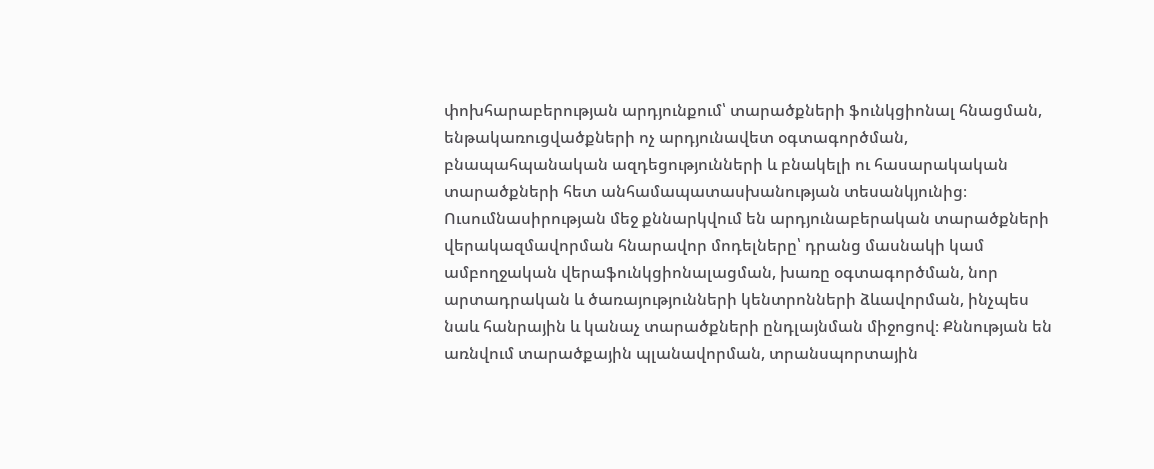փոխհարաբերության արդյունքում՝ տարածքների ֆունկցիոնալ հնացման, ենթակառուցվածքների ոչ արդյունավետ օգտագործման, բնապահպանական ազդեցությունների և բնակելի ու հասարակական տարածքների հետ անհամապատասխանության տեսանկյունից։ Ուսումնասիրության մեջ քննարկվում են արդյունաբերական տարածքների վերակազմավորման հնարավոր մոդելները՝ դրանց մասնակի կամ ամբողջական վերաֆունկցիոնալացման, խառը օգտագործման, նոր արտադրական և ծառայությունների կենտրոնների ձևավորման, ինչպես նաև հանրային և կանաչ տարածքների ընդլայնման միջոցով։ Քննության են առնվում տարածքային պլանավորման, տրանսպորտային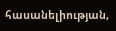հասանելիության,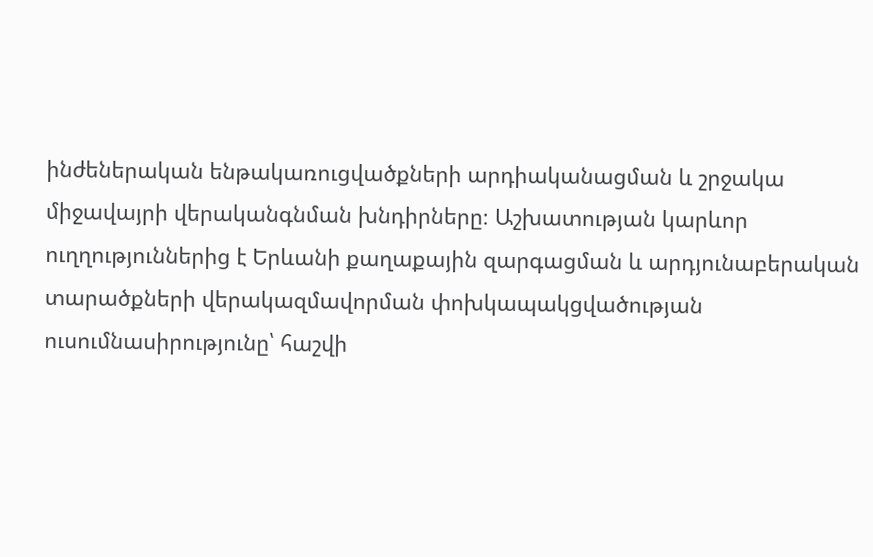ինժեներական ենթակառուցվածքների արդիականացման և շրջակա միջավայրի վերականգնման խնդիրները։ Աշխատության կարևոր ուղղություններից է Երևանի քաղաքային զարգացման և արդյունաբերական տարածքների վերակազմավորման փոխկապակցվածության ուսումնասիրությունը՝ հաշվի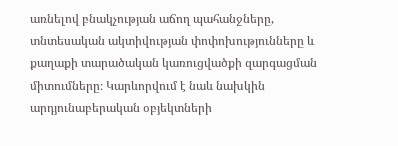առնելով բնակչության աճող պահանջները, տնտեսական ակտիվության փոփոխությունները և քաղաքի տարածական կառուցվածքի զարգացման միտումները։ Կարևորվում է նաև նախկին արդյունաբերական օբյեկտների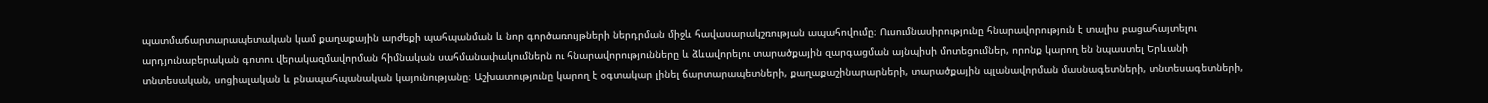պատմաճարտարապետական կամ քաղաքային արժեքի պահպանման և նոր գործառույթների ներդրման միջև հավասարակշռության ապահովումը։ Ուսումնասիրությունը հնարավորություն է տալիս բացահայտելու արդյունաբերական գոտու վերակազմավորման հիմնական սահմանափակումներն ու հնարավորությունները և ձևավորելու տարածքային զարգացման այնպիսի մոտեցումներ, որոնք կարող են նպաստել Երևանի տնտեսական, սոցիալական և բնապահպանական կայունությանը։ Աշխատությունը կարող է օգտակար լինել ճարտարապետների, քաղաքաշինարարների, տարածքային պլանավորման մասնագետների, տնտեսագետների,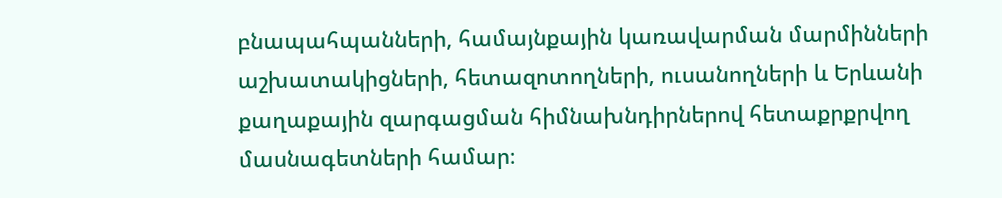բնապահպանների, համայնքային կառավարման մարմինների աշխատակիցների, հետազոտողների, ուսանողների և Երևանի քաղաքային զարգացման հիմնախնդիրներով հետաքրքրվող մասնագետների համար։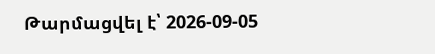Թարմացվել է՝ 2026-09-05